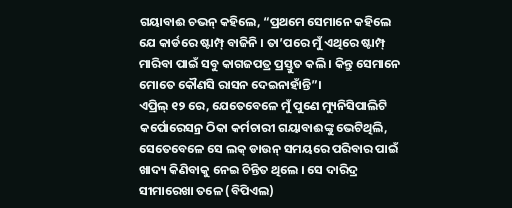ଗୟାବାଈ ଚଭନ୍ କହିଲେ, “ପ୍ରଥମେ ସେମାନେ କହିଲେ ଯେ କାର୍ଡରେ ଷ୍ଟାମ୍ପ୍ ବାଜିନି । ତା’ପରେ ମୁଁ ଏଥିରେ ଷ୍ଟାମ୍ପ୍ ମାରିବା ପାଇଁ ସବୁ କାଗଜପତ୍ର ପ୍ରସ୍ତୁତ କଲି । କିନ୍ତୁ ସେମାନେ ମୋତେ କୌଣସି ରାସନ ଦେଇନାହାଁନ୍ତି”।
ଏପ୍ରିଲ୍ ୧୨ ରେ, ଯେତେବେଳେ ମୁଁ ପୁଣେ ମ୍ୟୁନିସିପାଲିଟି କର୍ପୋରେସନ୍ର ଠିକା କର୍ମଚାରୀ ଗୟାବାଈଙ୍କୁ ଭେଟିଥିଲି, ସେତେବେଳେ ସେ ଲକ୍ ଡାଉନ୍ ସମୟରେ ପରିବାର ପାଇଁ ଖାଦ୍ୟ କିଣିବାକୁ ନେଇ ଚିନ୍ତିତ ଥିଲେ । ସେ ଦାରିଦ୍ର ସୀମାରେଖା ତଳେ (ବିପିଏଲ)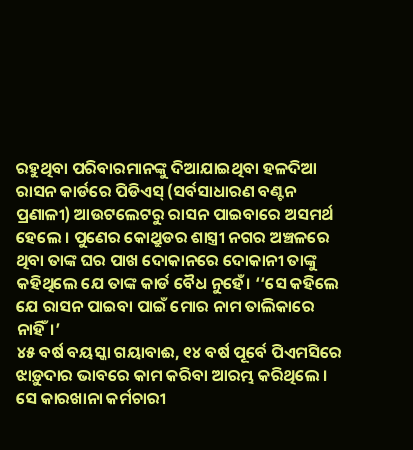ରହୁଥିବା ପରିବାରମାନଙ୍କୁ ଦିଆଯାଇଥିବା ହଳଦିଆ ରାସନ କାର୍ଡରେ ପିଡିଏସ୍ (ସର୍ବସାଧାରଣ ବଣ୍ଟନ ପ୍ରଣାଳୀ) ଆଉଟଲେଟରୁ ରାସନ ପାଇବାରେ ଅସମର୍ଥ ହେଲେ । ପୁଣେର କୋଥ୍ରୁଡର ଶାସ୍ତ୍ରୀ ନଗର ଅଞ୍ଚଳରେ ଥିବା ତାଙ୍କ ଘର ପାଖ ଦୋକାନରେ ଦୋକାନୀ ତାଙ୍କୁ କହିଥିଲେ ଯେ ତାଙ୍କ କାର୍ଡ ବୈଧ ନୁହେଁ। ‘‘ସେ କହିଲେ ଯେ ରାସନ ପାଇବା ପାଇଁ ମୋର ନାମ ତାଲିକାରେ ନାହିଁ।’
୪୫ ବର୍ଷ ବୟସ୍କା ଗୟାବାଈ, ୧୪ ବର୍ଷ ପୂର୍ବେ ପିଏମସିରେ ଝାଡ଼ୁଦାର ଭାବରେ କାମ କରିବା ଆରମ୍ଭ କରିଥିଲେ । ସେ କାରଖାନା କର୍ମଚାରୀ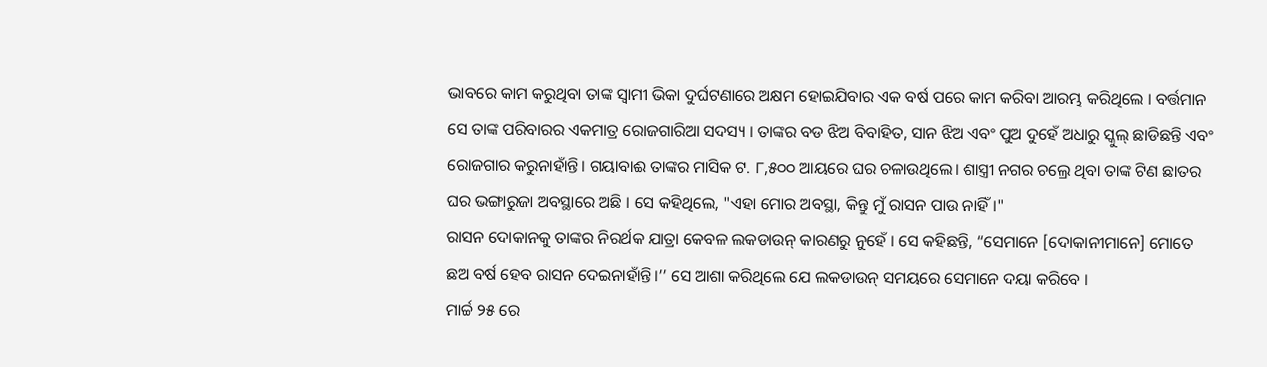ଭାବରେ କାମ କରୁଥିବା ତାଙ୍କ ସ୍ୱାମୀ ଭିକା ଦୁର୍ଘଟଣାରେ ଅକ୍ଷମ ହୋଇଯିବାର ଏକ ବର୍ଷ ପରେ କାମ କରିବା ଆରମ୍ଭ କରିଥିଲେ । ବର୍ତ୍ତମାନ ସେ ତାଙ୍କ ପରିବାରର ଏକମାତ୍ର ରୋଜଗାରିଆ ସଦସ୍ୟ । ତାଙ୍କର ବଡ ଝିଅ ବିବାହିତ, ସାନ ଝିଅ ଏବଂ ପୁଅ ଦୁହେଁ ଅଧାରୁ ସ୍କୁଲ୍ ଛାଡିଛନ୍ତି ଏବଂ ରୋଜଗାର କରୁନାହାଁନ୍ତି। ଗୟାବାଈ ତାଙ୍କର ମାସିକ ଟ. ୮,୫୦୦ ଆୟରେ ଘର ଚଳାଉଥିଲେ। ଶାସ୍ତ୍ରୀ ନଗର ଚଲ୍ରେ ଥିବା ତାଙ୍କ ଟିଣ ଛାତର ଘର ଭଙ୍ଗାରୁଜା ଅବସ୍ଥାରେ ଅଛି । ସେ କହିଥିଲେ, "ଏହା ମୋର ଅବସ୍ଥା, କିନ୍ତୁ ମୁଁ ରାସନ ପାଉ ନାହିଁ।"
ରାସନ ଦୋକାନକୁ ତାଙ୍କର ନିରର୍ଥକ ଯାତ୍ରା କେବଳ ଲକଡାଉନ୍ କାରଣରୁ ନୁହେଁ । ସେ କହିଛନ୍ତି, “ସେମାନେ [ଦୋକାନୀମାନେ] ମୋତେ ଛଅ ବର୍ଷ ହେବ ରାସନ ଦେଇନାହାଁନ୍ତି।’’ ସେ ଆଶା କରିଥିଲେ ଯେ ଲକଡାଉନ୍ ସମୟରେ ସେମାନେ ଦୟା କରିବେ ।
ମାର୍ଚ୍ଚ ୨୫ ରେ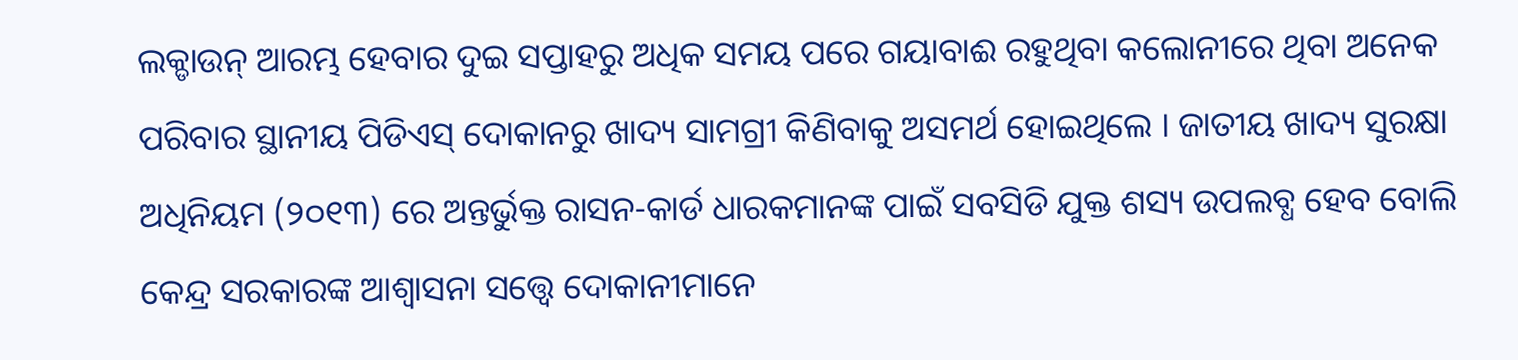ଲକ୍ଡାଉନ୍ ଆରମ୍ଭ ହେବାର ଦୁଇ ସପ୍ତାହରୁ ଅଧିକ ସମୟ ପରେ ଗୟାବାଈ ରହୁଥିବା କଲୋନୀରେ ଥିବା ଅନେକ ପରିବାର ସ୍ଥାନୀୟ ପିଡିଏସ୍ ଦୋକାନରୁ ଖାଦ୍ୟ ସାମଗ୍ରୀ କିଣିବାକୁ ଅସମର୍ଥ ହୋଇଥିଲେ । ଜାତୀୟ ଖାଦ୍ୟ ସୁରକ୍ଷା ଅଧିନିୟମ (୨୦୧୩) ରେ ଅନ୍ତର୍ଭୁକ୍ତ ରାସନ-କାର୍ଡ ଧାରକମାନଙ୍କ ପାଇଁ ସବସିଡି ଯୁକ୍ତ ଶସ୍ୟ ଉପଲବ୍ଧ ହେବ ବୋଲି କେନ୍ଦ୍ର ସରକାରଙ୍କ ଆଶ୍ୱାସନା ସତ୍ତ୍ୱେ ଦୋକାନୀମାନେ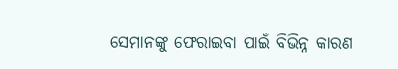ସେମାନଙ୍କୁ ଫେରାଇବା ପାଇଁ ବିଭିନ୍ନ କାରଣ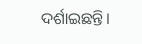ଦର୍ଶାଇଛନ୍ତି।